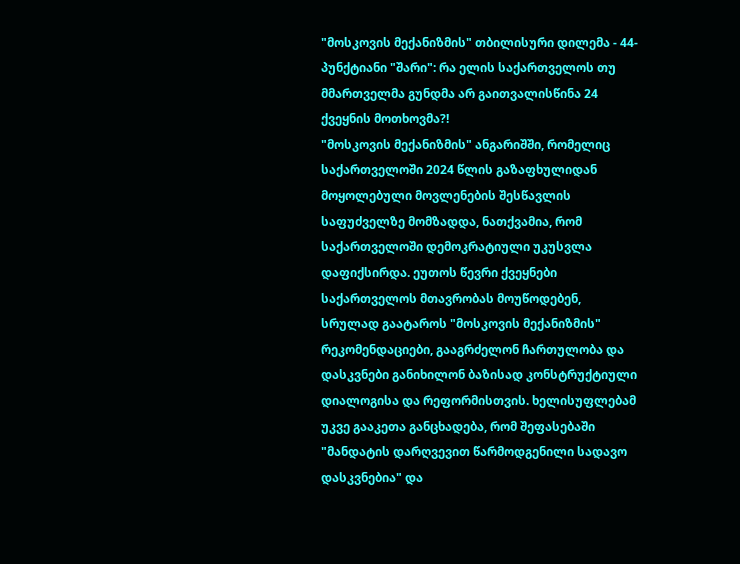"მოსკოვის მექანიზმის" თბილისური დილემა - 44-პუნქტიანი "შარი": რა ელის საქართველოს თუ მმართველმა გუნდმა არ გაითვალისწინა 24 ქვეყნის მოთხოვმა?!
"მოსკოვის მექანიზმის" ანგარიშში, რომელიც საქართველოში 2024 წლის გაზაფხულიდან მოყოლებული მოვლენების შესწავლის საფუძველზე მომზადდა, ნათქვამია, რომ საქართველოში დემოკრატიული უკუსვლა დაფიქსირდა. ეუთოს წევრი ქვეყნები საქართველოს მთავრობას მოუწოდებენ, სრულად გაატაროს "მოსკოვის მექანიზმის" რეკომენდაციები, გააგრძელონ ჩართულობა და დასკვნები განიხილონ ბაზისად კონსტრუქტიული დიალოგისა და რეფორმისთვის. ხელისუფლებამ უკვე გააკეთა განცხადება, რომ შეფასებაში "მანდატის დარღვევით წარმოდგენილი სადავო დასკვნებია" და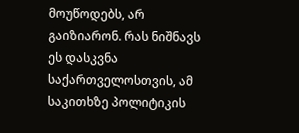მოუწოდებს, არ გაიზიარონ. რას ნიშნავს ეს დასკვნა საქართველოსთვის, ამ საკითხზე პოლიტიკის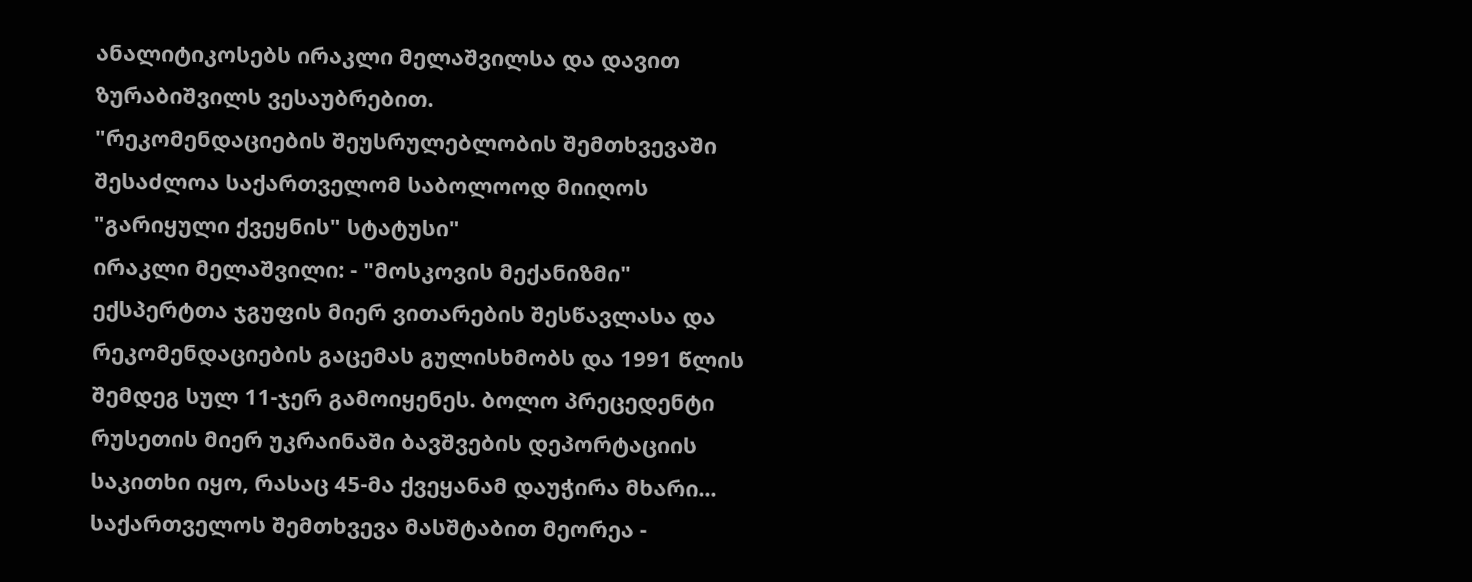ანალიტიკოსებს ირაკლი მელაშვილსა და დავით ზურაბიშვილს ვესაუბრებით.
"რეკომენდაციების შეუსრულებლობის შემთხვევაში შესაძლოა საქართველომ საბოლოოდ მიიღოს "გარიყული ქვეყნის" სტატუსი"
ირაკლი მელაშვილი: - "მოსკოვის მექანიზმი" ექსპერტთა ჯგუფის მიერ ვითარების შესწავლასა და რეკომენდაციების გაცემას გულისხმობს და 1991 წლის შემდეგ სულ 11-ჯერ გამოიყენეს. ბოლო პრეცედენტი რუსეთის მიერ უკრაინაში ბავშვების დეპორტაციის საკითხი იყო, რასაც 45-მა ქვეყანამ დაუჭირა მხარი...
საქართველოს შემთხვევა მასშტაბით მეორეა -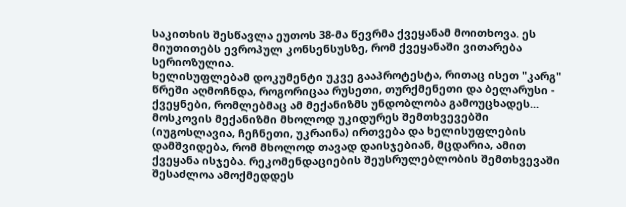საკითხის შესწავლა ეუთოს 38-მა წევრმა ქვეყანამ მოითხოვა. ეს მიუთითებს ევროპულ კონსენსუსზე, რომ ქვეყანაში ვითარება სერიოზულია.
ხელისუფლებამ დოკუმენტი უკვე გააპროტესტა, რითაც ისეთ "კარგ" წრეში აღმოჩნდა, როგორიცაა რუსეთი, თურქმენეთი და ბელარუსი - ქვეყნები, რომლებმაც ამ მექანიზმს უნდობლობა გამოუცხადეს...
მოსკოვის მექანიზმი მხოლოდ უკიდურეს შემთხვევებში (იუგოსლავია, ჩეჩნეთი, უკრაინა) ირთვება და ხელისუფლების დამშვიდება, რომ მხოლოდ თავად დაისჯებიან, მცდარია, ამით ქვეყანა ისჯება. რეკომენდაციების შეუსრულებლობის შემთხვევაში შესაძლოა ამოქმედდეს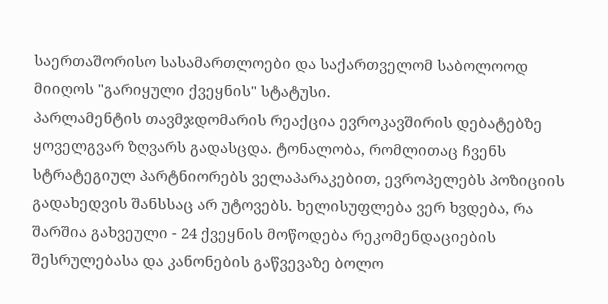საერთაშორისო სასამართლოები და საქართველომ საბოლოოდ მიიღოს "გარიყული ქვეყნის" სტატუსი.
პარლამენტის თავმჯდომარის რეაქცია ევროკავშირის დებატებზე ყოველგვარ ზღვარს გადასცდა. ტონალობა, რომლითაც ჩვენს სტრატეგიულ პარტნიორებს ველაპარაკებით, ევროპელებს პოზიციის გადახედვის შანსსაც არ უტოვებს. ხელისუფლება ვერ ხვდება, რა შარშია გახვეული - 24 ქვეყნის მოწოდება რეკომენდაციების შესრულებასა და კანონების გაწვევაზე ბოლო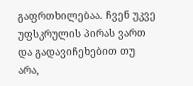გაფრთხილებაა. ჩვენ უკვე უფსკრულის პირას ვართ და გადავიჩეხებით თუ არა,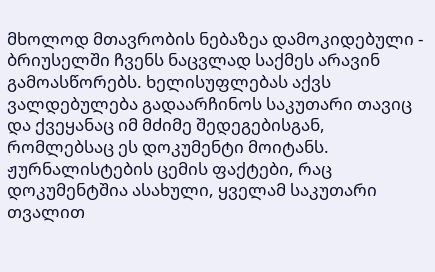მხოლოდ მთავრობის ნებაზეა დამოკიდებული - ბრიუსელში ჩვენს ნაცვლად საქმეს არავინ გამოასწორებს. ხელისუფლებას აქვს ვალდებულება გადაარჩინოს საკუთარი თავიც და ქვეყანაც იმ მძიმე შედეგებისგან, რომლებსაც ეს დოკუმენტი მოიტანს.
ჟურნალისტების ცემის ფაქტები, რაც დოკუმენტშია ასახული, ყველამ საკუთარი თვალით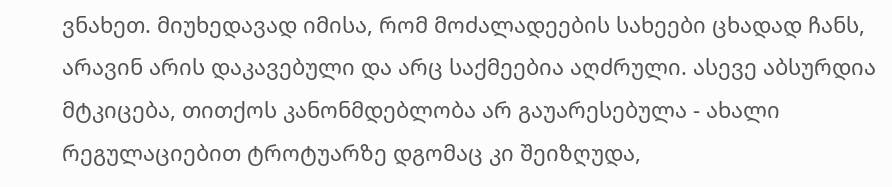ვნახეთ. მიუხედავად იმისა, რომ მოძალადეების სახეები ცხადად ჩანს, არავინ არის დაკავებული და არც საქმეებია აღძრული. ასევე აბსურდია მტკიცება, თითქოს კანონმდებლობა არ გაუარესებულა - ახალი რეგულაციებით ტროტუარზე დგომაც კი შეიზღუდა,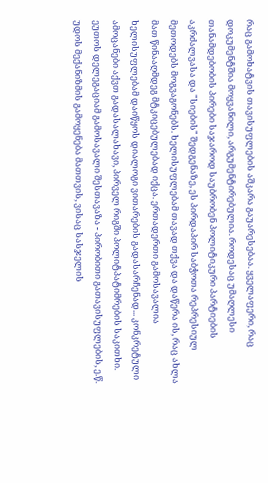რაც გამოხატვის თავისუფლების აშკარა გაუარესებაა. ყველაფერი, რაც დოკუმენტშია მოყვანილი, არგუმენტირებულია. როდესაც უმაღლესი თანამდებობის პირები საჯაროდ საუბრობენ პოლიტიკური პარტიების აკრძალვასა და "სიების" შედგენაზე, ეს პირდაპირ საბჭოთა რეპრესიულ მეთოდებს მოგვაგონებს. ხელისუფლებამ თავად თქვა და დაწერა ის, რაც ახლა მათ წინააღმდეგ მტკიცებულებად იქცა. ერთადერთი გამოსავალია ხელისუფლებამ დაიწყოს დიალოგი ვითარების გადასარჩენად... კონკრეტული ამოცანები აქვთ გადასალახავი, პირველ რიგში პოლიტპატიმრების საკითხი. ეუთოს დელეგაციამ გამოსავალი შესთავაზა - პირობითი გათავისუფლების, ე.წ. უდოს მექანიზმის გამოყენება მათთვის, ვისაც სასჯელის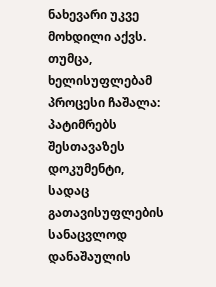ნახევარი უკვე მოხდილი აქვს. თუმცა, ხელისუფლებამ პროცესი ჩაშალა: პატიმრებს შესთავაზეს დოკუმენტი, სადაც გათავისუფლების სანაცვლოდ დანაშაულის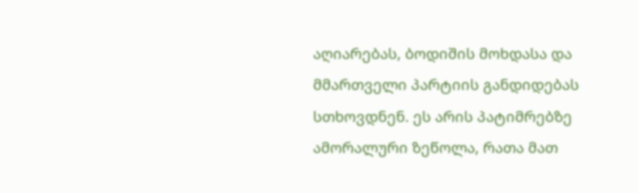აღიარებას, ბოდიშის მოხდასა და მმართველი პარტიის განდიდებას სთხოვდნენ. ეს არის პატიმრებზე ამორალური ზეწოლა, რათა მათ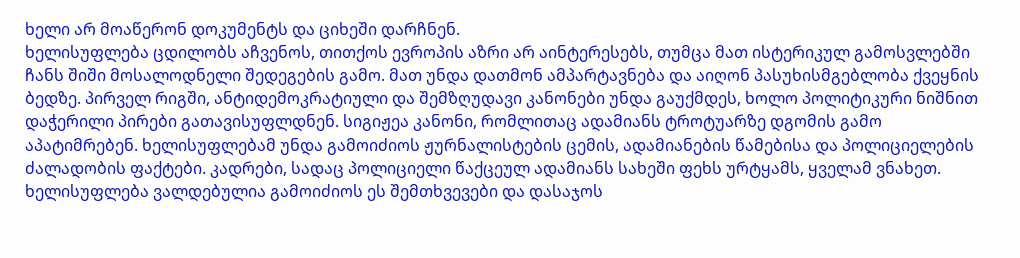ხელი არ მოაწერონ დოკუმენტს და ციხეში დარჩნენ.
ხელისუფლება ცდილობს აჩვენოს, თითქოს ევროპის აზრი არ აინტერესებს, თუმცა მათ ისტერიკულ გამოსვლებში ჩანს შიში მოსალოდნელი შედეგების გამო. მათ უნდა დათმონ ამპარტავნება და აიღონ პასუხისმგებლობა ქვეყნის ბედზე. პირველ რიგში, ანტიდემოკრატიული და შემზღუდავი კანონები უნდა გაუქმდეს, ხოლო პოლიტიკური ნიშნით დაჭერილი პირები გათავისუფლდნენ. სიგიჟეა კანონი, რომლითაც ადამიანს ტროტუარზე დგომის გამო აპატიმრებენ. ხელისუფლებამ უნდა გამოიძიოს ჟურნალისტების ცემის, ადამიანების წამებისა და პოლიციელების ძალადობის ფაქტები. კადრები, სადაც პოლიციელი წაქცეულ ადამიანს სახეში ფეხს ურტყამს, ყველამ ვნახეთ. ხელისუფლება ვალდებულია გამოიძიოს ეს შემთხვევები და დასაჯოს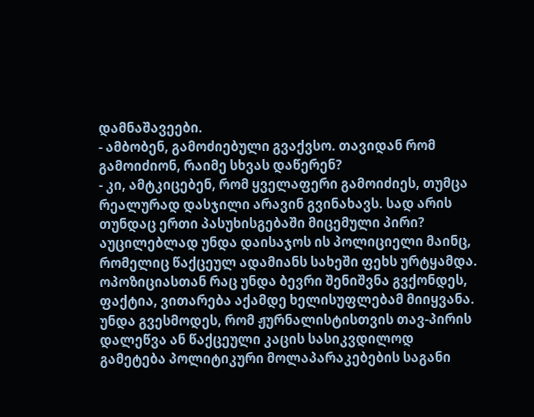დამნაშავეები.
- ამბობენ, გამოძიებული გვაქვსო. თავიდან რომ გამოიძიონ, რაიმე სხვას დაწერენ?
- კი, ამტკიცებენ, რომ ყველაფერი გამოიძიეს, თუმცა რეალურად დასჯილი არავინ გვინახავს. სად არის თუნდაც ერთი პასუხისგებაში მიცემული პირი? აუცილებლად უნდა დაისაჯოს ის პოლიციელი მაინც, რომელიც წაქცეულ ადამიანს სახეში ფეხს ურტყამდა. ოპოზიციასთან რაც უნდა ბევრი შენიშვნა გვქონდეს, ფაქტია, ვითარება აქამდე ხელისუფლებამ მიიყვანა. უნდა გვესმოდეს, რომ ჟურნალისტისთვის თავ-პირის დალეწვა ან წაქცეული კაცის სასიკვდილოდ გამეტება პოლიტიკური მოლაპარაკებების საგანი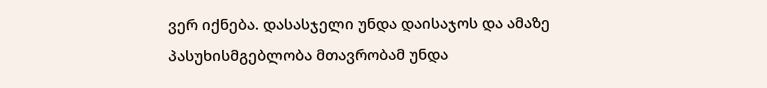ვერ იქნება. დასასჯელი უნდა დაისაჯოს და ამაზე პასუხისმგებლობა მთავრობამ უნდა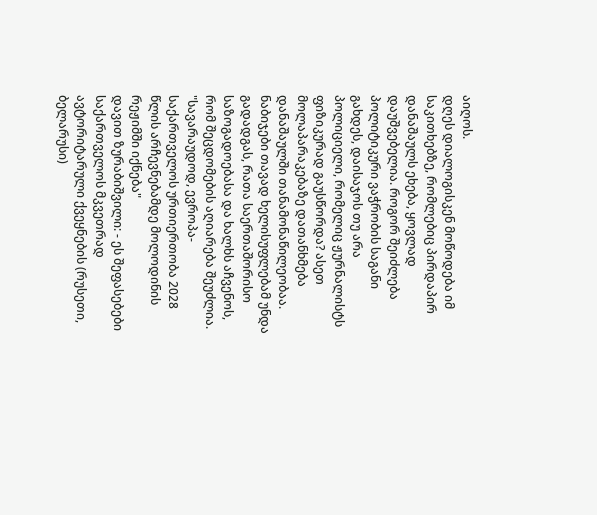აიღოს.
დღეს დიალოგისკენ მოწოდება იმ საკითხებზე, რომლებიც პირდაპირ დანაშაულს ეხება, ყოვლად დაუშვებელია. როგორ შეიძლება პოლიტიკური ვაჭრობის საგანი გახდეს, დაისაჯოს თუ არა პოლიციელი, რომელიც ჟურნალისტს ფიზიკურად გაუსწორდა? ასეთ მოლაპარაკებაზე დათანხმება დანაშაულში თანამონაწილეობაა. ნაბიჯები თავად ხელისუფლებამ უნდა გადადგას, რათა საერთაშორისო საზოგადოებასა და ხალხს აჩვენოს, რომ შეცდომების აღიარება შეუძლია.
"სავარაუდოდ, ევროპა-საქართველოს ურთიერთობა 2028 წლის არჩევნებამდე მოლოდინის რეჟიმში იქნება"
დავით ზურაბიშვილი: - ეს შეფასებები საქართველოს მკვეთრად ავტორიტარული ქვეყნების (რუსეთი, ბელარუსი)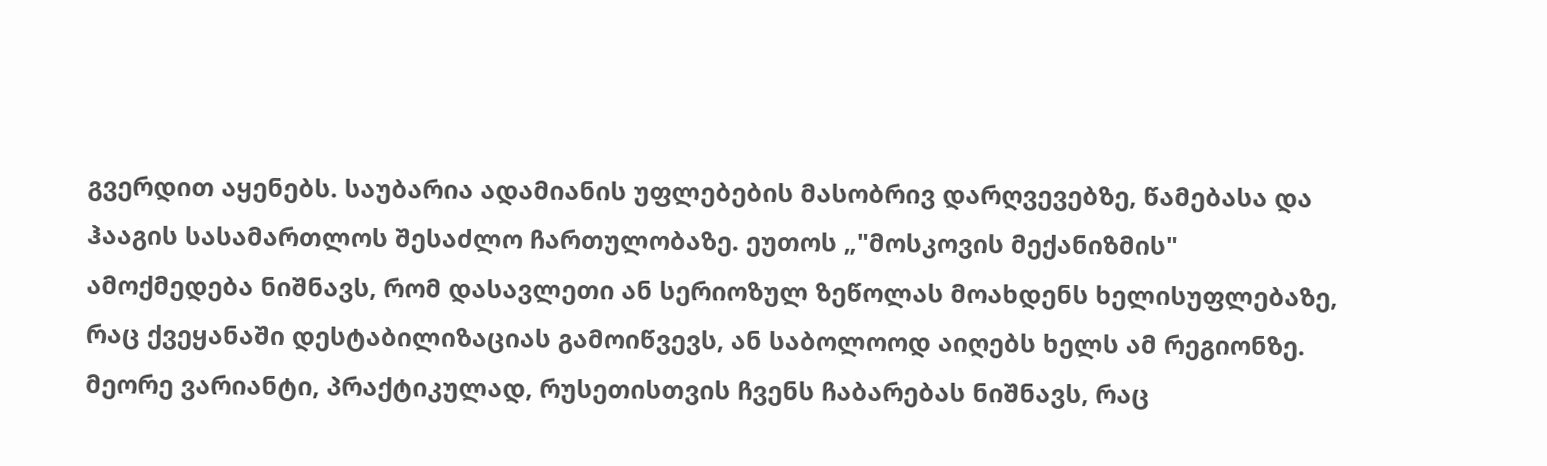გვერდით აყენებს. საუბარია ადამიანის უფლებების მასობრივ დარღვევებზე, წამებასა და ჰააგის სასამართლოს შესაძლო ჩართულობაზე. ეუთოს „"მოსკოვის მექანიზმის" ამოქმედება ნიშნავს, რომ დასავლეთი ან სერიოზულ ზეწოლას მოახდენს ხელისუფლებაზე, რაც ქვეყანაში დესტაბილიზაციას გამოიწვევს, ან საბოლოოდ აიღებს ხელს ამ რეგიონზე. მეორე ვარიანტი, პრაქტიკულად, რუსეთისთვის ჩვენს ჩაბარებას ნიშნავს, რაც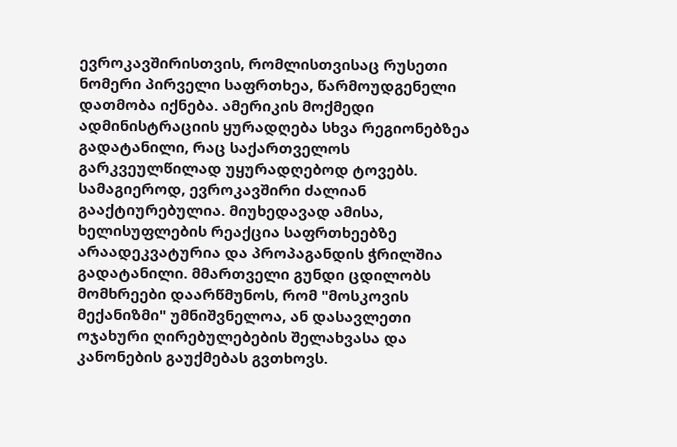ევროკავშირისთვის, რომლისთვისაც რუსეთი ნომერი პირველი საფრთხეა, წარმოუდგენელი დათმობა იქნება. ამერიკის მოქმედი ადმინისტრაციის ყურადღება სხვა რეგიონებზეა გადატანილი, რაც საქართველოს გარკვეულწილად უყურადღებოდ ტოვებს. სამაგიეროდ, ევროკავშირი ძალიან გააქტიურებულია. მიუხედავად ამისა, ხელისუფლების რეაქცია საფრთხეებზე არაადეკვატურია და პროპაგანდის ჭრილშია გადატანილი. მმართველი გუნდი ცდილობს მომხრეები დაარწმუნოს, რომ "მოსკოვის მექანიზმი" უმნიშვნელოა, ან დასავლეთი ოჯახური ღირებულებების შელახვასა და კანონების გაუქმებას გვთხოვს.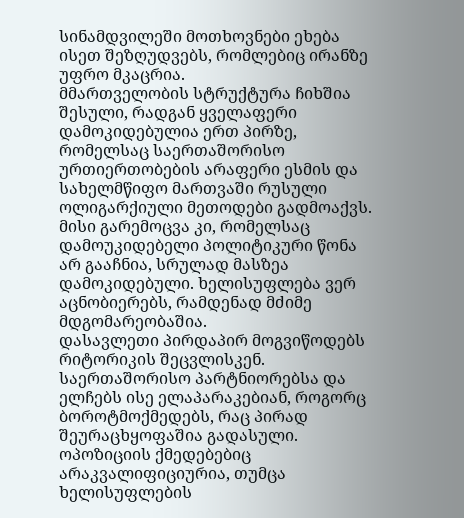სინამდვილეში მოთხოვნები ეხება ისეთ შეზღუდვებს, რომლებიც ირანზე უფრო მკაცრია.
მმართველობის სტრუქტურა ჩიხშია შესული, რადგან ყველაფერი დამოკიდებულია ერთ პირზე, რომელსაც საერთაშორისო ურთიერთობების არაფერი ესმის და სახელმწიფო მართვაში რუსული ოლიგარქიული მეთოდები გადმოაქვს. მისი გარემოცვა კი, რომელსაც დამოუკიდებელი პოლიტიკური წონა არ გააჩნია, სრულად მასზეა დამოკიდებული. ხელისუფლება ვერ აცნობიერებს, რამდენად მძიმე მდგომარეობაშია.
დასავლეთი პირდაპირ მოგვიწოდებს რიტორიკის შეცვლისკენ. საერთაშორისო პარტნიორებსა და ელჩებს ისე ელაპარაკებიან, როგორც ბოროტმოქმედებს, რაც პირად შეურაცხყოფაშია გადასული.
ოპოზიციის ქმედებებიც არაკვალიფიციურია, თუმცა ხელისუფლების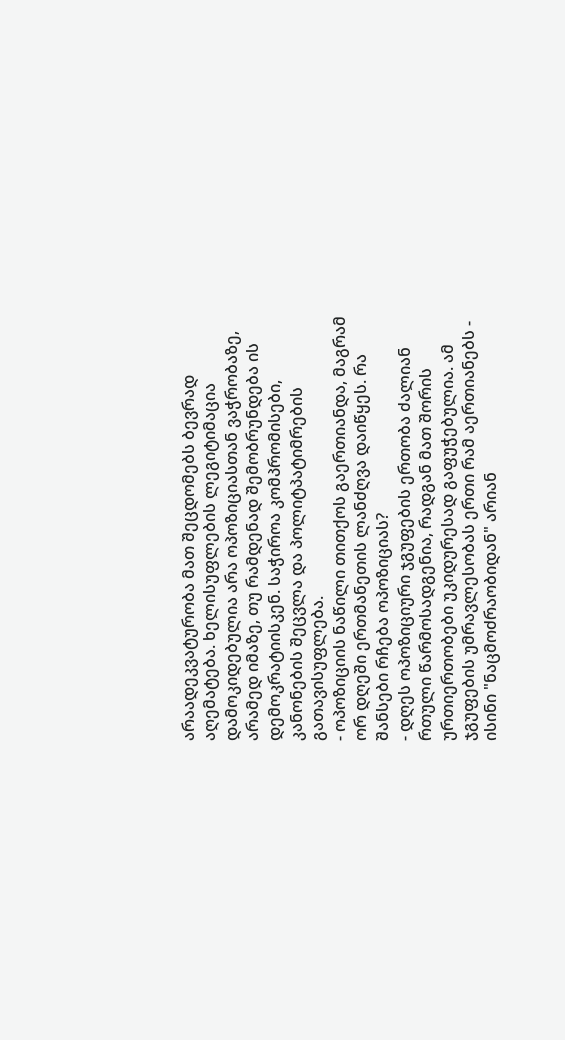არაადეკვატურობა მათ შეცდომებს ბევრად აღემატება. ხელისუფლების ლეგიტიმაცია დამოკიდებულია არა ოპოზიციასთან ვაჭრობაზე, არამედ იმაზე, თუ რამდენად შემობრუნდება ის დემოკრატიისკენ. საჭიროა კომპრომისები, კანონების შეცვლა და პოლიტპატიმრების გათავისუფლება.
- ოპოზიციის ნაწილი თითქოს გაერთიანდა, მაგრამ ორ დღეში ერთმანეთის ლანძღვა დაიწყეს. რა შანსები რჩება ოპოზიციას?
- დღეს ოპოზიციური ჯგუფების ერთობა ძალიან რთული წარმოსადგენია, რადგან მათ შორის ურთიერთობები უკიდურესად გაფუჭებულია. ამ ჯგუფების უმრავლესობას ერთი რამ აერთიანებს - ისინი "ნაცმოძრაობიდან" არიან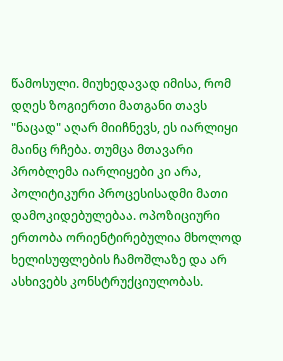წამოსული. მიუხედავად იმისა, რომ დღეს ზოგიერთი მათგანი თავს "ნაცად" აღარ მიიჩნევს, ეს იარლიყი მაინც რჩება. თუმცა მთავარი პრობლემა იარლიყები კი არა, პოლიტიკური პროცესისადმი მათი დამოკიდებულებაა. ოპოზიციური ერთობა ორიენტირებულია მხოლოდ ხელისუფლების ჩამოშლაზე და არ ასხივებს კონსტრუქციულობას.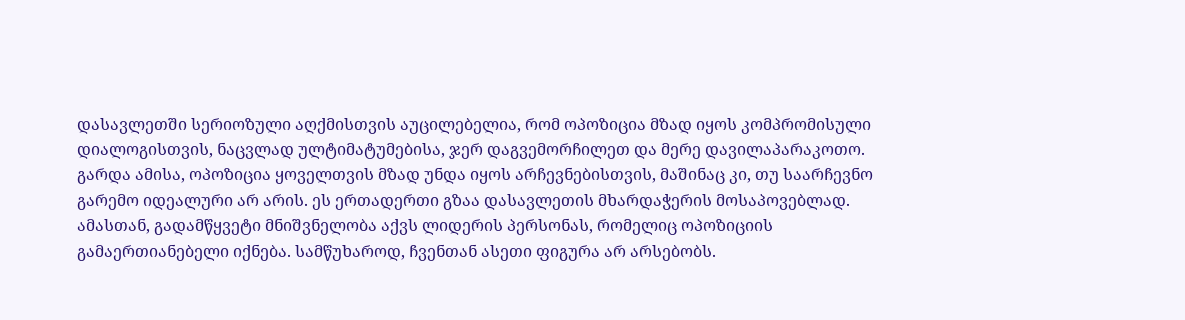დასავლეთში სერიოზული აღქმისთვის აუცილებელია, რომ ოპოზიცია მზად იყოს კომპრომისული დიალოგისთვის, ნაცვლად ულტიმატუმებისა, ჯერ დაგვემორჩილეთ და მერე დავილაპარაკოთო. გარდა ამისა, ოპოზიცია ყოველთვის მზად უნდა იყოს არჩევნებისთვის, მაშინაც კი, თუ საარჩევნო გარემო იდეალური არ არის. ეს ერთადერთი გზაა დასავლეთის მხარდაჭერის მოსაპოვებლად. ამასთან, გადამწყვეტი მნიშვნელობა აქვს ლიდერის პერსონას, რომელიც ოპოზიციის გამაერთიანებელი იქნება. სამწუხაროდ, ჩვენთან ასეთი ფიგურა არ არსებობს.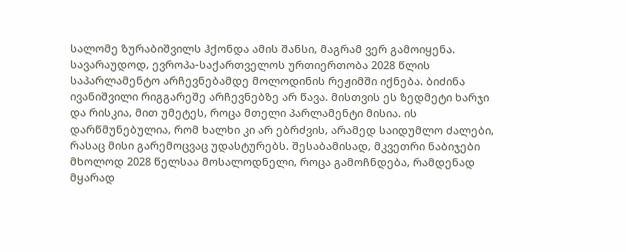სალომე ზურაბიშვილს ჰქონდა ამის შანსი, მაგრამ ვერ გამოიყენა.
სავარაუდოდ, ევროპა-საქართველოს ურთიერთობა 2028 წლის საპარლამენტო არჩევნებამდე მოლოდინის რეჟიმში იქნება. ბიძინა ივანიშვილი რიგგარეშე არჩევნებზე არ წავა. მისთვის ეს ზედმეტი ხარჯი და რისკია, მით უმეტეს, როცა მთელი პარლამენტი მისია. ის დარწმუნებულია, რომ ხალხი კი არ ებრძვის, არამედ საიდუმლო ძალები, რასაც მისი გარემოცვაც უდასტურებს. შესაბამისად, მკვეთრი ნაბიჯები მხოლოდ 2028 წელსაა მოსალოდნელი, როცა გამოჩნდება, რამდენად მყარად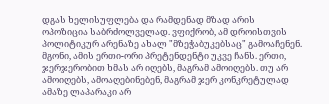დგას ხელისუფლება და რამდენად მზად არის ოპოზიცია საბრძოლველად. ვფიქრობ, ამ დროისთვის პოლიტიკურ არენაზე ახალ "მზეჭაბუკებსაც" გამოაჩენენ. მგონი, ამის ერთი-ორი პრეტენდენტი უკვე ჩანს. ერთი, ჯერჯერობით ხმას არ იღებს, მაგრამ ამოიღებს. თუ არ ამოიღებს, ამოაღებინებენ, მაგრამ ჯერ კონკრეტულად ამაზე ლაპარაკი არ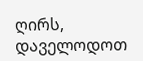ღირს, დაველოდოთ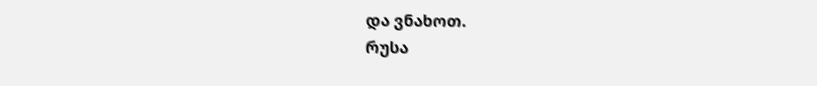და ვნახოთ.
რუსა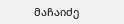მაჩაიძე